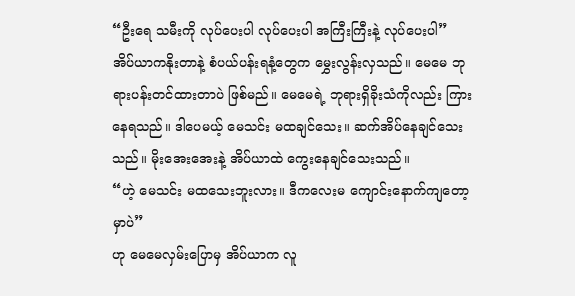“ဦးရေ သမီးကို လုပ်ပေးပါ လုပ်ပေးပါ အကြီးကြီးနဲ့ လုပ်ပေးပါ”
အိပ်ယာကနိုးတာနဲ့ စံပယ်ပန်းရနံ့တွေက မွှေးလွန်းလှသည်။ မေမေ ဘုရားပန်းတင်ထားတာပဲ ဖြစ်မည်။ မေမေရဲ့ ဘုရားရှိခိုးသံကိုလည်း ကြားနေရသည်။ ဒါပေမယ့် မေသင်း မထချင်သေး။ ဆက်အိပ်နေချင်သေးသည်။ မိုးအေးအေးနဲ့ အိပ်ယာထဲ ကွေးနေချင်သေးသည်။
“ဟဲ့ မေသင်း မထသေးဘူးလား။ ဒီကလေးမ ကျောင်းနောက်ကျတော့မှာပဲ”
ဟု မေမေလှမ်းပြောမှ အိပ်ယာက လူ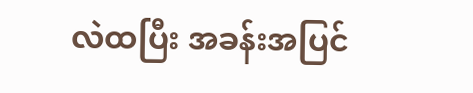လဲထပြီး အခန်းအပြင်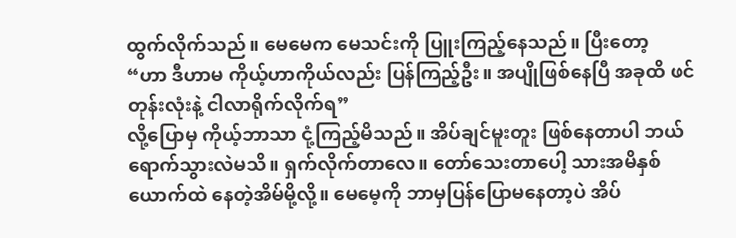ထွက်လိုက်သည်။ မေမေက မေသင်းကို ပြူးကြည့်နေသည်။ ပြီးတော့
“ဟာ ဒီဟာမ ကိုယ့်ဟာကိုယ်လည်း ပြန်ကြည့်ဦး။ အပျိုဖြစ်နေပြီ အခုထိ ဖင်တုန်းလုံးနဲ့ ငါလာရိုက်လိုက်ရ”
လို့ပြောမှ ကိုယ့်ဘာသာ ငုံ့ကြည့်မိသည်။ အိပ်ချင်မူးတူး ဖြစ်နေတာပါ ဘယ်ရောက်သွားလဲမသိ။ ရှက်လိုက်တာလေ။ တော်သေးတာပေါ့ သားအမိနှစ်ယောက်ထဲ နေတဲ့အိမ်မို့လို့။ မေမေ့ကို ဘာမှပြန်ပြောမနေတာ့ပဲ အိပ်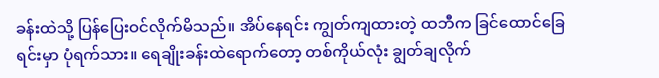ခန်းထဲသို့ ပြန်ပြေးဝင်လိုက်မိသည်။ အိပ်နေရင်း ကျွတ်ကျထားတဲ့ ထဘီက ခြင်ထောင်ခြေရင်းမှာ ပုံရက်သား။ ရေချိုးခန်းထဲရောက်တော့ တစ်ကိုယ်လုံး ချွတ်ချလိုက်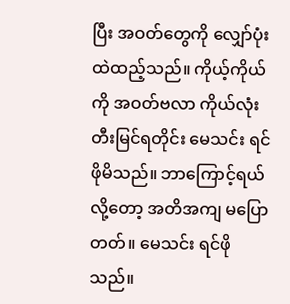ပြီး အဝတ်တွေကို လျှော်ပုံးထဲထည့်သည်။ ကိုယ့်ကိုယ်ကို အဝတ်ဗလာ ကိုယ်လုံးတီးမြင်ရတိုင်း မေသင်း ရင်ဖိုမိသည်။ ဘာကြောင့်ရယ်လို့တော့ အတိအကျ မပြောတတ်။ မေသင်း ရင်ဖိုသည်။